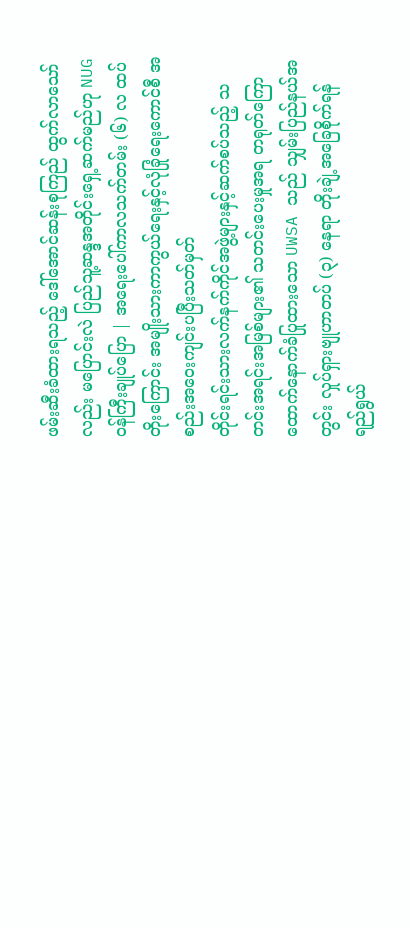ဖမ်းဆီးခံထားရသည့် ဒေါ်အောင်ဆန်းစုကြည် ထွက်လာသော်လည်း မပြောင်းလဲ ပြည်သူ့ဆန္ဒအတိုင်းရှေ့ဆက်မည်ဟု NUG ဝန်ကြီးချုပ်ပြော | အရေးပေါ်ကာလသက်တမ်း (၆) လ ထပ်တိုးကြောင်း အမျိုးသားကာကွယ်ရေးနှင့်လုံခြုံရေးကောင်စီ အစည်းအဝေးကျင်းပပြီးသတ်မှတ်
တိုင်းရင်းသားလက်နက်ကိုင်အဖွဲ့များနှင့်ဆက်စပ်သည့် သတင်းအရင်းအမြစ်များ၏ သတင်းပေးမှုအရ တရုတ်ကြောထောက်နောက်ခံပြုထားသော UWSA သည် သျှမ်းပြည်နယ်အတွင်း လှုပ်ရှားဗျုဟာတပ် (၃) နေရာ တိုးချဲ့အခြေစိုက်ရန် ရည်ရွယ်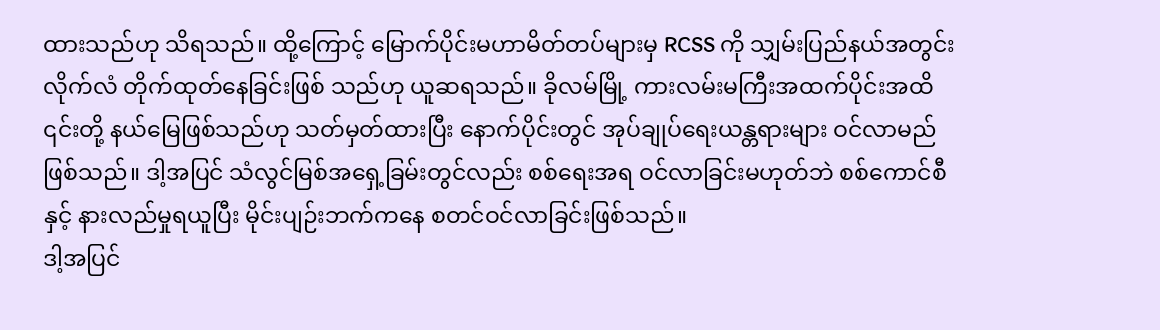ထားသည်ဟု သိရသည်။ ထို့ကြောင့် မြောက်ပိုင်းမဟာမိတ်တပ်များမှ RCSS ကို သျှမ်းပြည်နယ်အတွင်း လိုက်လံ တိုက်ထုတ်နေခြင်းဖြစ် သည်ဟု ယူဆရသည်။ ခိုလမ်မြို့ ကားလမ်းမကြီးအထက်ပိုင်းအထိ ၎င်းတို့ နယ်မြေဖြစ်သည်ဟု သတ်မှတ်ထားပြီး နောက်ပိုင်းတွင် အုပ်ချုပ်ရေးယန္တရားများ ဝင်လာမည်ဖြစ်သည်။ ဒါ့အပြင် သံလွင်မြစ်အရှေ့ခြမ်းတွင်လည်း စစ်ရေးအရ ဝင်လာခြင်းမဟုတ်ဘဲ စစ်ကောင်စီနှင့် နားလည်မှုရယူပြီး မိုင်းပျဉ်းဘက်ကနေ စတင်ဝင်လာခြင်းဖြစ်သည်။
ဒါ့အပြင်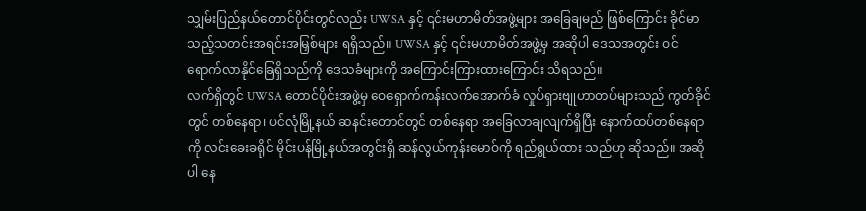သျှမ်းပြည်နယ်တောင်ပိုင်းတွင်လည်း UWSA နှင့် ၎င်းမဟာမိတ်အဖွဲ့များ အခြေချမည် ဖြစ်ကြောင်း ခိုင်မာသည့်သတင်းအရင်းအမြှစ်များ ရရှိသည်။ UWSA နှင့် ၎င်းမဟာမိတ်အဖွဲ့မှ အဆိုပါ ဒေသအတွင်း ဝင်ရောက်လာနိုင်ခြေရှိသည်ကို ဒေသခံများကို အကြောင်းကြားထားကြောင်း သိရသည်။
လက်ရှိတွင် UWSA တောင်ပိုင်းအဖွဲ့မှ ဝေရှောက်ကန်းလက်အောက်ခံ လှုပ်ရှားဗျုဟာတပ်များသည် ကွတ်ခိုင်တွင် တစ်နေရာ၊ ပင်လုံမြို့နယ် ဆနင်းတောင်တွင် တစ်နေရာ အခြေလာချလျက်ရှိပြီး နောက်ထပ်တစ်နေရာကို လင်းခေးခရိုင် မိုင်းပန်မြို့နယ်အတွင်းရှိ ဆန်လွယ်ကုန်းမောဝ်ကို ရည်ရွယ်ထား သည်ဟု ဆိုသည်။ အဆိုပါ နေ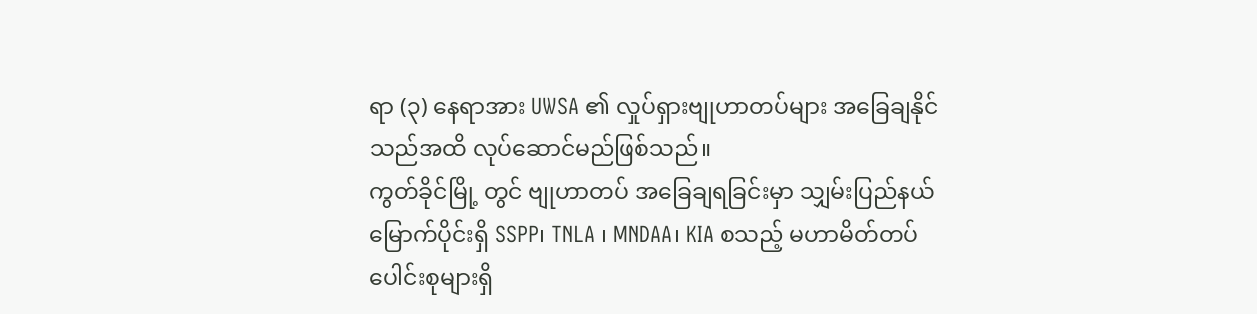ရာ (၃) နေရာအား UWSA ၏ လှုပ်ရှားဗျုဟာတပ်များ အခြေချနိုင်သည်အထိ လုပ်ဆောင်မည်ဖြစ်သည်။
ကွတ်ခိုင်မြို့ တွင် ဗျုဟာတပ် အခြေချရခြင်းမှာ သျှမ်းပြည်နယ်မြောက်ပိုင်းရှိ SSPP၊ TNLA ၊ MNDAA၊ KIA စသည့် မဟာမိတ်တပ်ပေါင်းစုများရှိ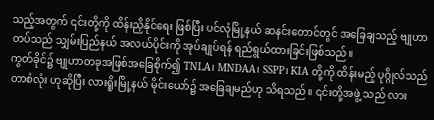သည့်အတွက် ၎င်းတို့ကို ထိန်းညှိနိုင်ရေး ဖြစ်ပြီး ပင်လုံမြို့နယ် ဆနင်းတောင်တွင် အခြေချသည့် ဗျုဟာတပ်သည် သျှမ်းပြည်နယ် အလယ်ပိုင်းကို အုပ်ချုပ်ရန် ရည်ရွယ်ထားခြင်းဖြစ်သည်။
ကွတ်ခိုင်၌ ဗျုဟာတခုအဖြစ်အခြေစိုက်၍ TNLA၊ MNDAA၊ SSPP၊ KIA တို့ကို ထိန်းမည့် ပုဂ္ဂိုလ်သည် တာစံလုံး ဟုဆိုပြီး လားရိူးမြို့နယ် မိုင်းယော်၌ အခြေချမည်ဟု သိရသည်။ ၎င်းတို့အဖွဲ့ သည် လား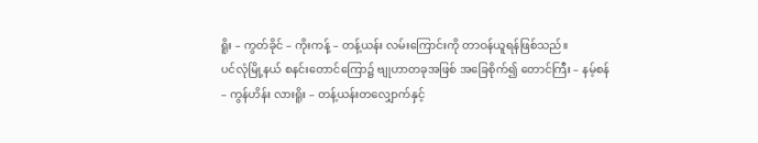ရိူး – ကွတ်ခိုင် – ကိုးကန့် – တန့်ယန်း လမ်းကြောင်းကို တာဝန်ယူရန်ဖြစ်သည်။
ပင်လုံမြို့နယ် စနင်းတောင်ကြော၌ ဗျုဟာတခုအဖြစ် အခြေစိုက်၍ တောင်ကြီး – နမ့်စန် – ကွန်ဟိန်း လားရိူး – တန့်ယန်းတလျှောက်နှင့်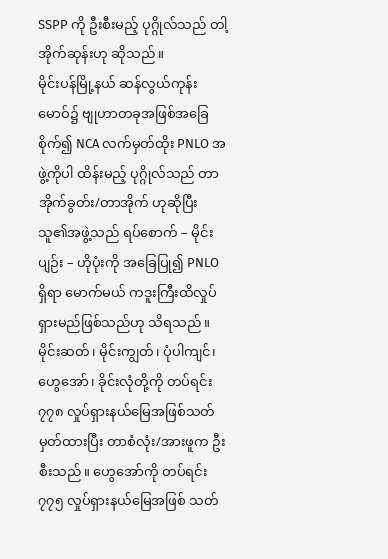SSPP ကို ဦးစီးမည့် ပုဂ္ဂိုလ်သည် တါ့အိုက်ဆုန်းဟု ဆိုသည်။
မိုင်းပန်မြို့နယ် ဆန်လွယ်ကုန်းမောဝ်၌ ဗျုဟာတခုအဖြစ်အခြေစိုက်၍ NCA လက်မှတ်ထိုး PNLO အဖွဲ့ကိုပါ ထိန်းမည့် ပုဂ္ဂိုလ်သည် တာအိုက်ခွတ်း/တာအိုက် ဟုဆိုပြီး သူ၏အဖွဲ့သည် ရပ်စောက် – မိုင်းပျဉ်း – ဟိုပုံးကို အခြေပြု၍ PNLO ရှိရာ မောက်မယ် ကဒူးကြီးထိလှုပ်ရှားမည်ဖြစ်သည်ဟု သိရသည်။
မိုင်းဆတ်၊ မိုင်းကျွတ်၊ ပုံပါကျင်၊ ဟွေအော်၊ ခိုင်းလုံတို့ကို တပ်ရင်း ၇၇၈ လှုပ်ရှားနယ်မြေအဖြစ်သတ် မှတ်ထားပြီး တာစံလုံး/အားဖူက ဦးစီးသည်။ ဟွေအော်ကို တပ်ရင်း ၇၇၅ လှုပ်ရှားနယ်မြေအဖြစ် သတ်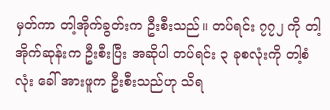မှတ်ကာ တါ့အိုက်ခွတ်းက ဦးစီးသည်။ တပ်ရင်း ၇၇၂ ကို တါ့အိုက်ဆုန်းက ဦးစီးပြီး အဆိုပါ တပ်ရင်း ၃ ခုစလုံးကို တါ့စံလုံး ခေါ် အားဖူက ဦးစီးသည်ဟု သိရ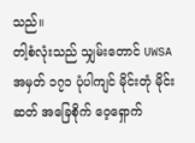သည်။
တါ့စံလုံးသည် သျှမ်းတောင် UWSA အမှတ် ၁၇၁ ပုံပါကျင် မိုင်းတုံ မိုင်းဆတ် အခြေစိုက် ဝေ့ရှောက်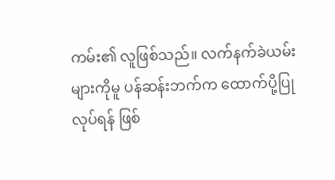ကမ်း၏ လူဖြစ်သည်။ လက်နက်ခဲယမ်းများကိုမူ ပန်ဆန်းဘက်က ထောက်ပို့ပြုလုပ်ရန် ဖြစ်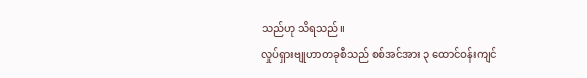သည်ဟု သိရသည်။
လှုပ်ရှားဗျုဟာတခုစီသည် စစ်အင်အား ၃ ထောင်ဝန်းကျင်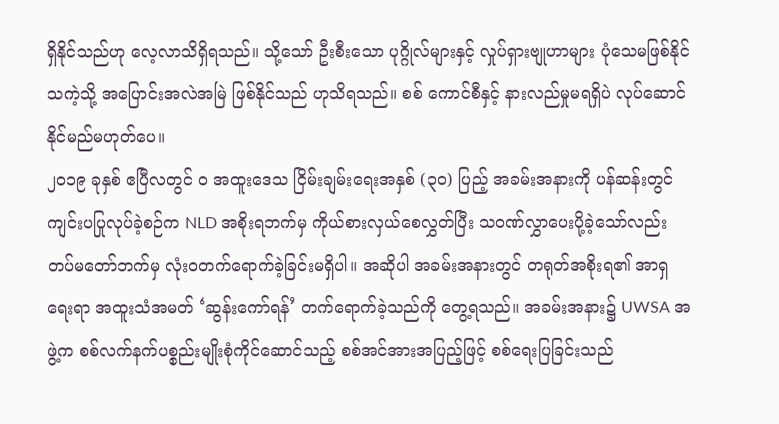ရှိနိုင်သည်ဟု လေ့လာသိရှိရသည်။ သို့သော် ဦးစီးသော ပုဂ္ဂိုလ်များနှင့် လှုပ်ရှားဗျုဟာများ ပုံသေမဖြစ်နိုင်သကဲ့သို့ အပြောင်းအလဲအမြဲ ဖြစ်နိုင်သည် ဟုသိရသည်။ စစ် ကောင်စီနှင့် နားလည်မှုမရရှိပဲ လုပ်ဆောင်နိုင်မည်မဟုတ်ပေ။
၂၀၁၉ ခုနှစ် ဧပြီလတွင် ဝ အထူးဒေသ ငြိမ်းချမ်းရေးအနှစ် (၃၀) ပြည့် အခမ်းအနားကို ပန်ဆန်းတွင် ကျင်းပပြုလုပ်ခဲ့စဉ်က NLD အစိုးရဘက်မှ ကိုယ်စားလှယ်စေလွှတ်ပြီး သဝဏ်လွှာပေးပို့ခဲ့သော်လည်း တပ်မတော်ဘက်မှ လုံးဝတက်ရောက်ခဲ့ခြင်းမရှိပါ။ အဆိုပါ အခမ်းအနားတွင် တရုတ်အစိုးရ၏ အာရှရေးရာ အထူးသံအမတ် ‘ဆွန်းကော်ရန်’ တက်ရောက်ခဲ့သည်ကို တွေ့ရသည်။ အခမ်းအနား၌ UWSA အဖွဲ့က စစ်လက်နက်ပစ္စည်းမျိုးစုံကိုင်ဆောင်သည့် စစ်အင်အားအပြည့်ဖြင့် စစ်ရေးပြခြင်းသည်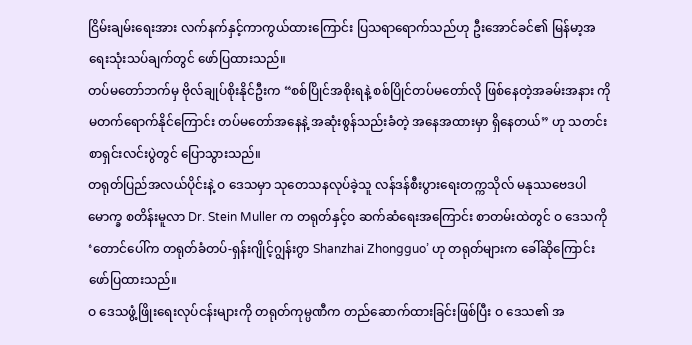ငြိမ်းချမ်းရေးအား လက်နက်နှင့်ကာကွယ်ထားကြောင်း ပြသရာရောက်သည်ဟု ဦးအောင်ခင်၏ မြန်မာ့အရေးသုံးသပ်ချက်တွင် ဖော်ပြထားသည်။
တပ်မတော်ဘက်မှ ဗိုလ်ချုပ်စိုးနိုင်ဦးက “စစ်ပြိုင်အစိုးရနဲ့ စစ်ပြိုင်တပ်မတော်လို ဖြစ်နေတဲ့အခမ်းအနား ကို မတက်ရောက်နိုင်ကြောင်း တပ်မတော်အနေနဲ့ အဆုံးစွန်သည်းခံတဲ့ အနေအထားမှာ ရှိနေတယ်” ဟု သတင်းစာရှင်းလင်းပွဲတွင် ပြောသွားသည်။
တရုတ်ပြည်အလယ်ပိုင်းနဲ့ ဝ ဒေသမှာ သုတေသနလုပ်ခဲ့သူ လန်ဒန်စီးပွားရေးတက္ကသိုလ် မနုဿဗေဒပါမောက္ခ စတိန်းမူလာ Dr. Stein Muller က တရုတ်နှင့်ဝ ဆက်ဆံရေးအကြောင်း စာတမ်းထဲတွင် ဝ ဒေသကို ‘တောင်ပေါ်က တရုတ်ခံတပ်-ရှန်းဂျိုင့်ဂျွန်းဂွာ Shanzhai Zhongguo’ ဟု တရုတ်များက ခေါ်ဆိုကြောင်း ဖော်ပြထားသည်။
ဝ ဒေသဖွံ့ဖြိုးရေးလုပ်ငန်းများကို တရုတ်ကုမ္ပဏီက တည်ဆောက်ထားခြင်းဖြစ်ပြီး ဝ ဒေသ၏ အ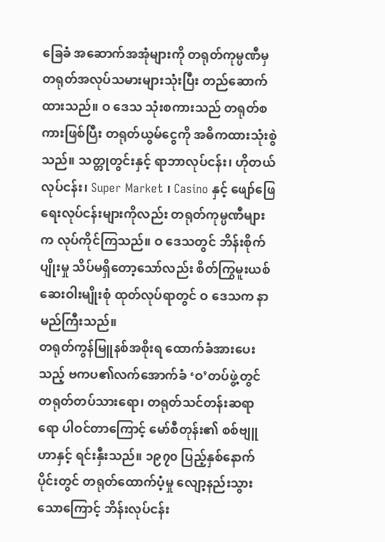ခြေခံ အဆောက်အအုံများကို တရုတ်ကုမ္ပဏီမှ တရုတ်အလုပ်သမားများသုံးပြီး တည်ဆောက်ထားသည်။ ဝ ဒေသ သုံးစကားသည် တရုတ်စကားဖြစ်ပြီး တရုတ်ယွမ်ငွေကို အဓိကထားသုံးစွဲသည်။ သတ္တုတွင်းနှင့် ရာဘာလုပ်ငန်း၊ ဟိုတယ်လုပ်ငန်း၊ Super Market ၊ Casino နှင့် ဖျော်ဖြေရေးလုပ်ငန်းများကိုလည်း တရုတ်ကုမ္ပဏီများက လုပ်ကိုင်ကြသည်။ ဝ ဒေသတွင် ဘိန်းစိုက်ပျိုးမှု သိပ်မရှိတော့သော်လည်း စိတ်ကြွမူးယစ်ဆေးဝါးမျိုးစုံ ထုတ်လုပ်ရာတွင် ဝ ဒေသက နာမည်ကြီးသည်။
တရုတ်ကွန်မြူနစ်အစိုးရ ထောက်ခံအားပေးသည့် ဗကပ၏လက်အောက်ခံ ‘ဝ’တပ်ဖွဲ့တွင် တရုတ်တပ်သားရော၊ တရုတ်သင်တန်းဆရာရော ပါဝင်တာကြောင့် မော်စီတုန်း၏ စစ်ဗျူဟာနှင့် ရင်းနှီးသည်။ ၁၉၇၀ ပြည့်နှစ်နောက်ပိုင်းတွင် တရုတ်ထောက်ပံ့မှု လျော့နည်းသွားသောကြောင့် ဘိန်းလုပ်ငန်း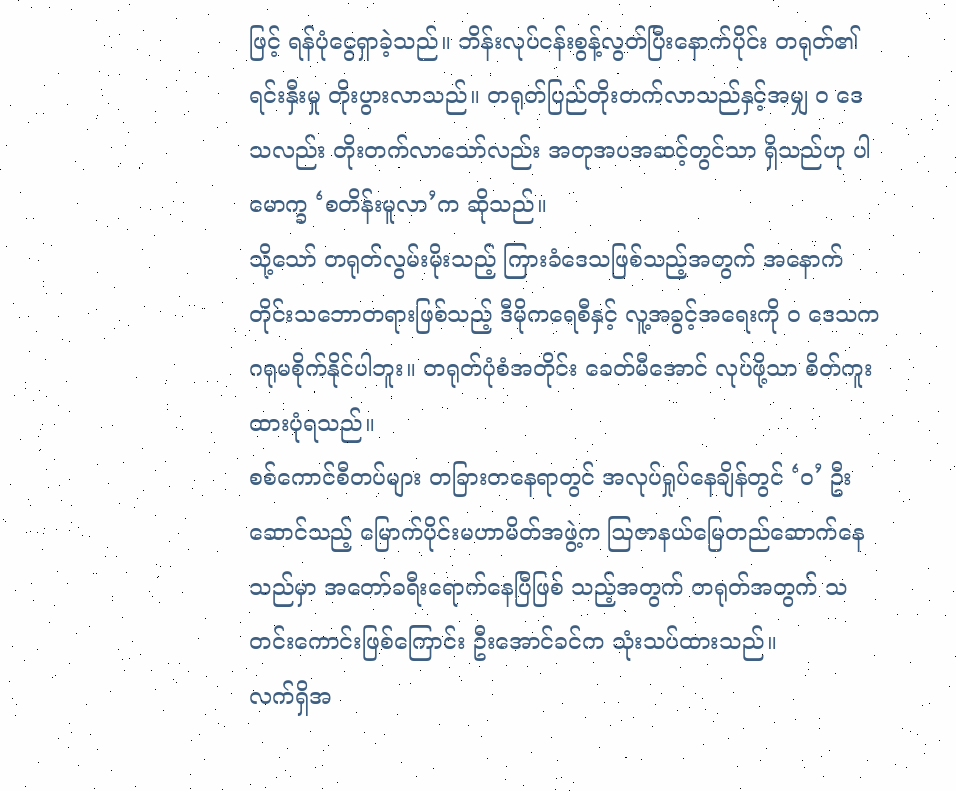ဖြင့် ရန်ပုံငွေရှာခဲ့သည်။ ဘိန်းလုပ်ငန်းစွန့်လွတ်ပြီးနောက်ပိုင်း တရုတ်၏ ရင်းနှီးမှု တိုးပွားလာသည်။ တရုတ်ပြည်တိုးတက်လာသည်နှင့်အမျှ ဝ ဒေသလည်း တိုးတက်လာသော်လည်း အတုအပအဆင့်တွင်သာ ရှိသည်ဟု ပါမောက္ခ ‘စတိန်းမူလာ’က ဆိုသည်။
သို့သော် တရုတ်လွမ်းမိုးသည့် ကြားခံဒေသဖြစ်သည့်အတွက် အနောက်တိုင်းသဘောတရားဖြစ်သည့် ဒီမိုကရေစီနှင့် လူ့အခွင့်အရေးကို ဝ ဒေသက ဂရုမစိုက်နိုင်ပါဘူး။ တရုတ်ပုံစံအတိုင်း ခေတ်မီအောင် လုပ်ဖို့သာ စိတ်ကူးထားပုံရသည်။
စစ်ကောင်စီတပ်များ တခြားတနေရာတွင် အလုပ်ရှုပ်နေချိန်တွင် ‘ဝ’ ဦးဆောင်သည့် မြောက်ပိုင်းမဟာမိတ်အဖွဲ့က ဩဇာနယ်မြေတည်ဆောက်နေသည်မှာ အတော်ခရီးရောက်နေပြီဖြစ် သည့်အတွက် တရုတ်အတွက် သတင်းကောင်းဖြစ်ကြောင်း ဦးအောင်ခင်က သုံးသပ်ထားသည်။
လက်ရှိအ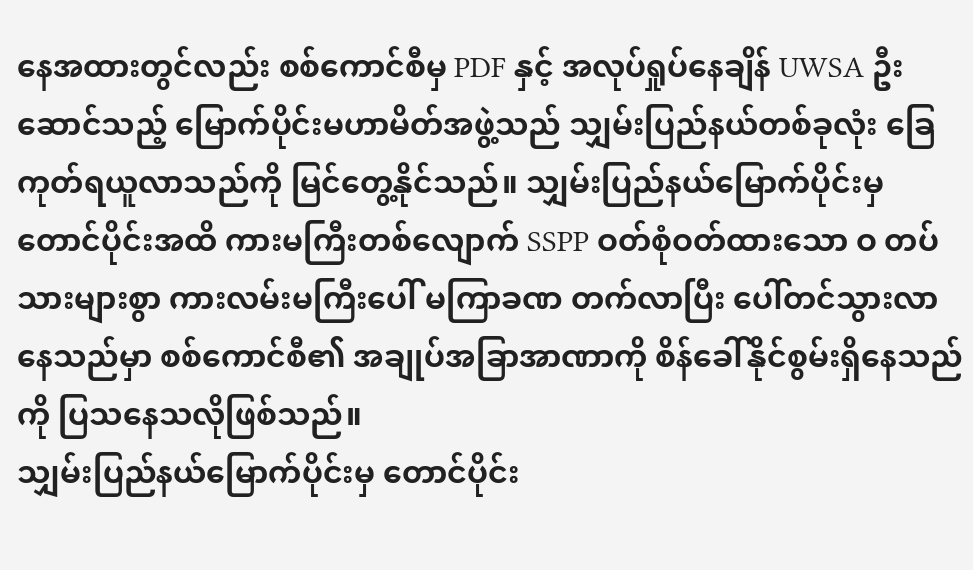နေအထားတွင်လည်း စစ်ကောင်စီမှ PDF နှင့် အလုပ်ရှုပ်နေချိန် UWSA ဦးဆောင်သည့် မြောက်ပိုင်းမဟာမိတ်အဖွဲ့သည် သျှမ်းပြည်နယ်တစ်ခုလုံး ခြေကုတ်ရယူလာသည်ကို မြင်တွေ့နိုင်သည်။ သျှမ်းပြည်နယ်မြောက်ပိုင်းမှ တောင်ပိုင်းအထိ ကားမကြီးတစ်လျောက် SSPP ဝတ်စုံဝတ်ထားသော ဝ တပ်သားများစွာ ကားလမ်းမကြီးပေါ် မကြာခဏ တက်လာပြီး ပေါ်တင်သွားလာနေသည်မှာ စစ်ကောင်စီ၏ အချုပ်အခြာအာဏာကို စိန်ခေါ်နိုင်စွမ်းရှိနေသည်ကို ပြသနေသလိုဖြစ်သည်။
သျှမ်းပြည်နယ်မြောက်ပိုင်းမှ တောင်ပိုင်း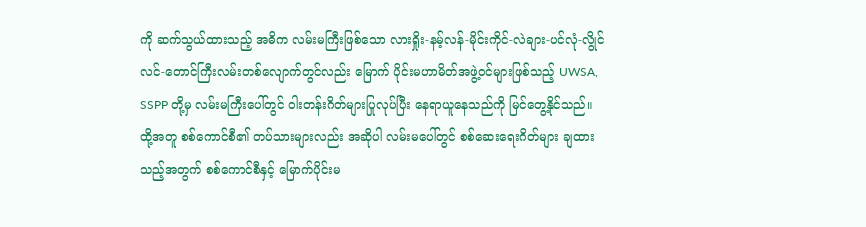ကို ဆက်သွယ်ထားသည့် အဓိက လမ်းမကြီးဖြစ်သော လားရှိုး-နမ့်လန်-မိုင်းကိုင်-လဲချား-ပင်လုံ-လွိုင်လင်-တောင်ကြီးလမ်းတစ်လျောက်တွင်လည်း မြောက် ပိုင်းမဟာမိတ်အဖွဲ့ဝင်များဖြစ်သည့် UWSA, SSPP တို့မှ လမ်းမကြီးပေါ်တွင် ဝါးတန်းဂိတ်များပြုလုပ်ပြီး နေရာယူနေသည်ကို မြင်တွေ့နိုင်သည်။ ထို့အတူ စစ်ကောင်စီ၏ တပ်သားများလည်း အဆိုပါ လမ်းမပေါ်တွင် စစ်ဆေးရေးဂိတ်များ ချထားသည့်အတွက် စစ်ကောင်စီနှင့် မြောက်ပိုင်းမ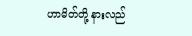ဟာမိတ်တို့ နားလည်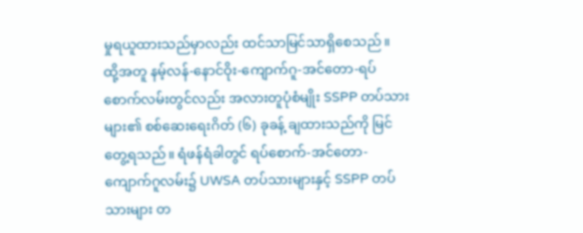မှုရယူထားသည်မှာလည်း ထင်သာမြင်သာရှိစေသည်။
ထို့အတူ နမ့်လန်-နောင်ဝိုး-ကျောက်ဂူ-အင်တော-ရပ်စောက်လမ်းတွင်လည်း အလားတူပုံစံမျိုး SSPP တပ်သားများ၏ စစ်ဆေးရေးဂိတ် (၆) ခုခန့် ချထားသည်ကို မြင်တွေ့ရသည်။ ရံဖန်ရံခါတွင် ရပ်စောက်-အင်တော-ကျောက်ဂူလမ်း၌ UWSA တပ်သားများနှင့် SSPP တပ်သားများ တ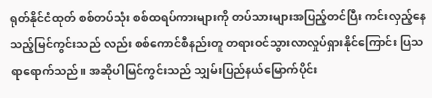ရုတ်နိုင်ငံထုတ် စစ်တပ်သုံး စစ်ထရပ်ကားများကို တပ်သားများအပြည့်တင်ပြီး ကင်းလှည့်နေသည့်မြင်ကွင်းသည် လည်း စစ်ကောင်စီနည်းတူ တရားဝင်သွားလာလှုပ်ရှားနိုင်ကြောင်း ပြသရာရောက်သည်။ အဆိုပါမြင်ကွင်းသည် သျှမ်းပြည်နယ်မြောက်ပိုင်း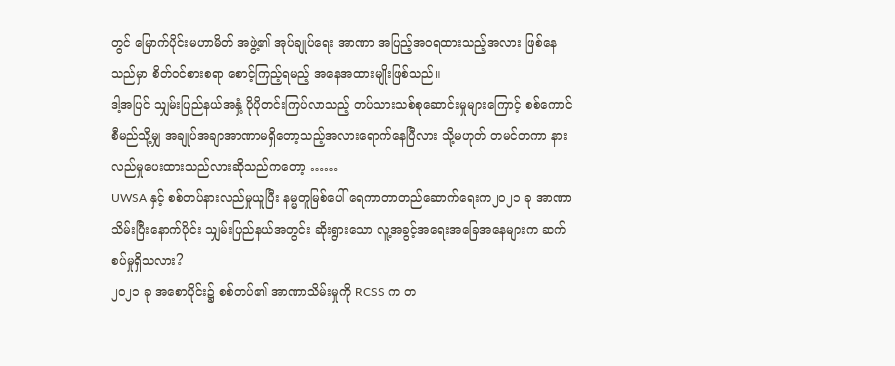တွင် မြောက်ပိုင်းမဟာမိတ် အဖွဲ့၏ အုပ်ချုပ်ရေး အာဏာ အပြည့်အဝရထားသည့်အလား ဖြစ်နေသည်မှာ စိတ်ဝင်စားစရာ စောင့်ကြည့်ရမည့် အနေအထားမျိုးဖြစ်သည်။
ဒါ့အပြင် သျှမ်းပြည်နယ်အနှံ့ ပိုပိုတင်းကြပ်လာသည့် တပ်သားသစ်စုဆောင်းမှုများကြောင့် စစ်ကောင်စီမည်သို့မျှ အချုပ်အချာအာဏာမရှိတော့သည့်အလားရောက်နေပြီလား သို့မဟုတ် တမင်တကာ နားလည်မှုပေးထားသည်လားဆိုသည်ကတော့ ……
UWSA နှင့် စစ်တပ်နားလည်မှုယူပြီး နမ္မတူမြစ်ပေါ် ရေကာတာတည်ဆောက်ရေးက၂၀၂၁ ခု အာဏာသိမ်းပြီးနောက်ပိုင်း သျှမ်းပြည်နယ်အတွင်း ဆိုးရွားသော လူ့အခွင့်အရေးအခြေအနေများက ဆက်စပ်မှုရှိသလား?
၂၀၂၁ ခု အစောပိုင်း၌ စစ်တပ်၏ အာဏာသိမ်းမှုကို RCSS က တ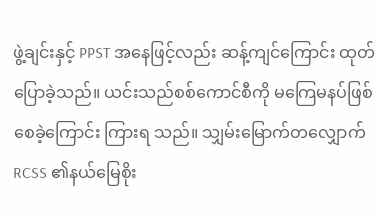ဖွဲ့ချင်းနှင့် PPST အနေဖြင့်လည်း ဆန့်ကျင်ကြောင်း ထုတ်ပြောခဲ့သည်။ ယင်းသည်စစ်ကောင်စီကို မကြေမနပ်ဖြစ်စေခဲ့ကြောင်း ကြားရ သည်။ သျှမ်းမြောက်တလျှောက် RCSS ၏နယ်မြေစိုး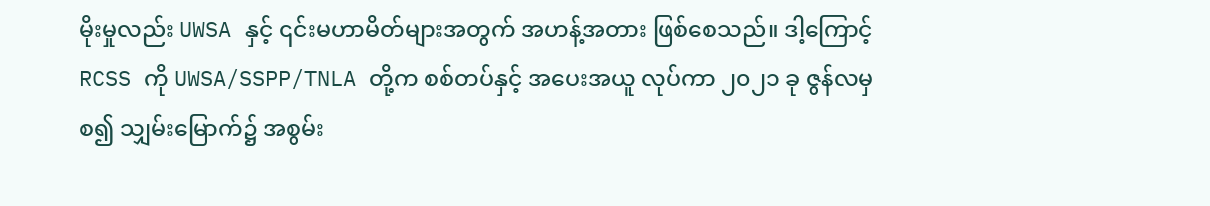မိုးမှုလည်း UWSA နှင့် ၎င်းမဟာမိတ်များအတွက် အဟန့်အတား ဖြစ်စေသည်။ ဒါ့ကြောင့် RCSS ကို UWSA/SSPP/TNLA တို့က စစ်တပ်နှင့် အပေးအယူ လုပ်ကာ ၂၀၂၁ ခု ဇွန်လမှစ၍ သျှမ်းမြောက်၌ အစွမ်း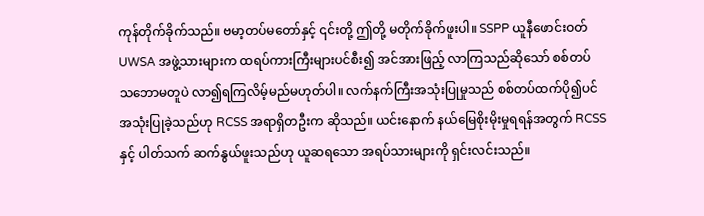ကုန်တိုက်ခိုက်သည်။ ဗမာ့တပ်မတော်နှင့် ၎င်းတို့ ဤတို့ မတိုက်ခိုက်ဖူးပါ။ SSPP ယူနီဖောင်းဝတ် UWSA အဖွဲ့သားများက ထရပ်ကားကြီးများပင်စီး၍ အင်အားဖြည့် လာကြသည်ဆိုသော် စစ်တပ် သဘောမတူပဲ လာ၍ရကြလိမ့်မည်မဟုတ်ပါ။ လက်နက်ကြီးအသုံးပြုမှုသည် စစ်တပ်ထက်ပို၍ပင် အသုံးပြုခဲ့သည်ဟု RCSS အရာရှိတဦးက ဆိုသည်။ ယင်းနောက် နယ်မြေစိုးမိုးမှုရရန်အတွက် RCSS နှင့် ပါတ်သက် ဆက်နွယ်ဖူးသည်ဟု ယူဆရသော အရပ်သားများကို ရှင်းလင်းသည်။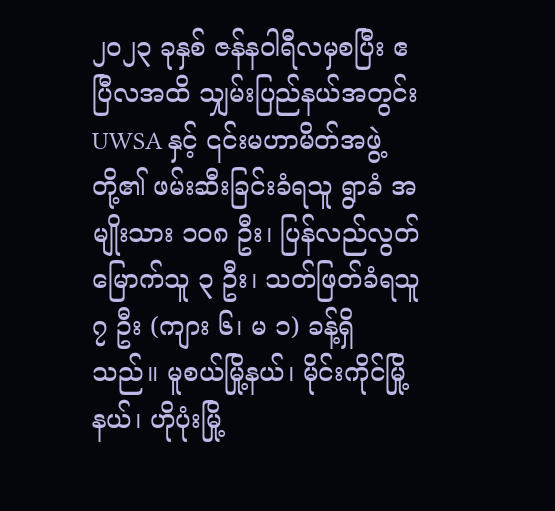၂၀၂၃ ခုနှစ် ဇန်နဝါရီလမှစပြီး ဧပြီလအထိ သျှမ်းပြည်နယ်အတွင်း UWSA နှင့် ၎င်းမဟာမိတ်အဖွဲ့တို့၏ ဖမ်းဆီးခြင်းခံရသူ ရွာခံ အမျိုးသား ၁၀၈ ဦး၊ ပြန်လည်လွတ်မြောက်သူ ၃ ဦး၊ သတ်ဖြတ်ခံရသူ ၇ ဦး (ကျား ၆၊ မ ၁) ခန့်ရှိသည်။ မူစယ်မြို့နယ်၊ မိုင်းကိုင်မြို့နယ်၊ ဟိုပုံးမြို့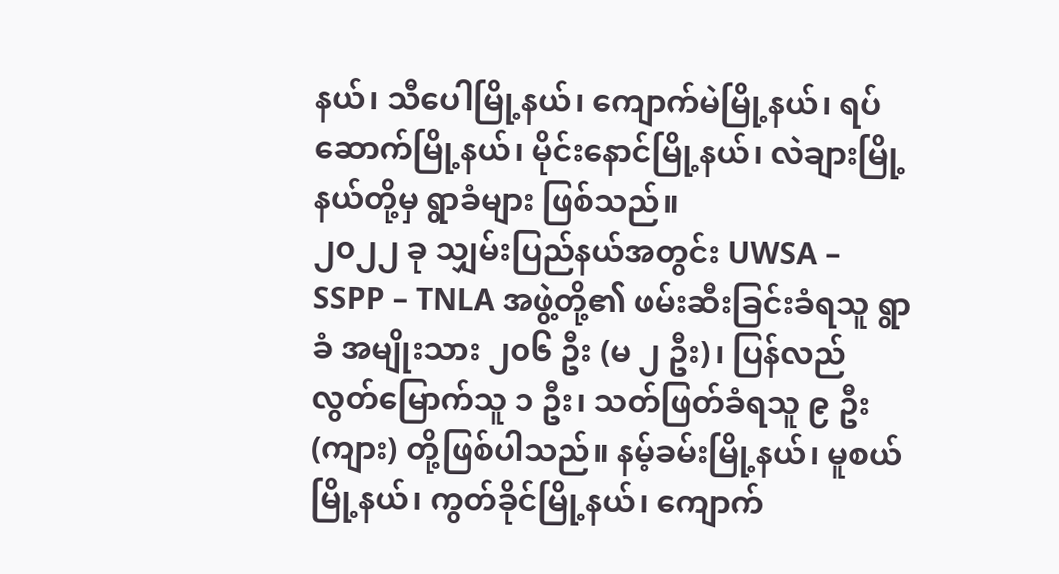နယ်၊ သီပေါမြို့နယ်၊ ကျောက်မဲမြို့နယ်၊ ရပ်ဆောက်မြို့နယ်၊ မိုင်းနောင်မြို့နယ်၊ လဲချားမြို့နယ်တို့မှ ရွာခံများ ဖြစ်သည်။
၂၀၂၂ ခု သျှမ်းပြည်နယ်အတွင်း UWSA – SSPP – TNLA အဖွဲ့တို့၏ ဖမ်းဆီးခြင်းခံရသူ ရွာခံ အမျိုးသား ၂၀၆ ဦး (မ ၂ ဦး)၊ ပြန်လည်လွတ်မြောက်သူ ၁ ဦး၊ သတ်ဖြတ်ခံရသူ ၉ ဦး (ကျား) တို့ဖြစ်ပါသည်။ နမ့်ခမ်းမြို့နယ်၊ မူစယ်မြို့နယ်၊ ကွတ်ခိုင်မြို့နယ်၊ ကျောက်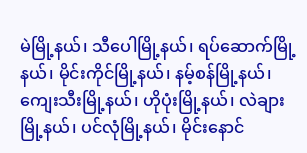မဲမြို့နယ်၊ သီပေါမြို့နယ်၊ ရပ်ဆောက်မြို့နယ်၊ မိုင်းကိုင်မြို့နယ်၊ နမ့်စန်မြို့နယ်၊ ကျေးသီးမြို့နယ်၊ ဟိုပုံးမြို့နယ်၊ လဲချားမြို့နယ်၊ ပင်လုံမြို့နယ်၊ မိုင်းနောင်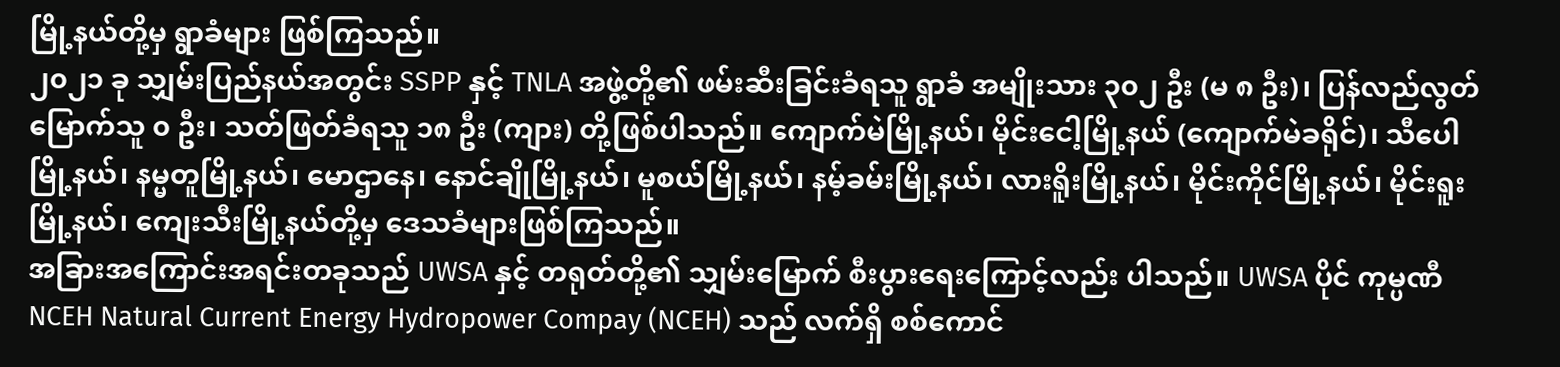မြို့နယ်တို့မှ ရွာခံများ ဖြစ်ကြသည်။
၂၀၂၁ ခု သျှမ်းပြည်နယ်အတွင်း SSPP နှင့် TNLA အဖွဲ့တို့၏ ဖမ်းဆီးခြင်းခံရသူ ရွာခံ အမျိုးသား ၃၀၂ ဦး (မ ၈ ဦး)၊ ပြန်လည်လွတ်မြောက်သူ ၀ ဦး၊ သတ်ဖြတ်ခံရသူ ၁၈ ဦး (ကျား) တို့ဖြစ်ပါသည်။ ကျောက်မဲမြို့နယ်၊ မိုင်းငေါ့မြို့နယ် (ကျောက်မဲခရိုင်)၊ သီပေါမြို့နယ်၊ နမ္မတူမြို့နယ်၊ မောဌာနေ၊ နောင်ချိုမြို့နယ်၊ မူစယ်မြို့နယ်၊ နမ့်ခမ်းမြို့နယ်၊ လားရိူးမြို့နယ်၊ မိုင်းကိုင်မြို့နယ်၊ မိုင်းရူးမြို့နယ်၊ ကျေးသီးမြို့နယ်တို့မှ ဒေသခံများဖြစ်ကြသည်။
အခြားအကြောင်းအရင်းတခုသည် UWSA နှင့် တရုတ်တို့၏ သျှမ်းမြောက် စီးပွားရေးကြောင့်လည်း ပါသည်။ UWSA ပိုင် ကုမ္ပဏီ NCEH Natural Current Energy Hydropower Compay (NCEH) သည် လက်ရှိ စစ်ကောင်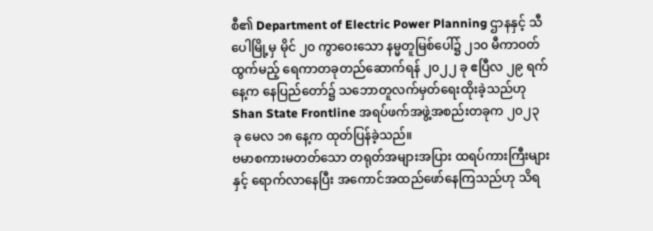စီ၏ Department of Electric Power Planning ဌာနနှင့် သီပေါမြို့မှ မိုင် ၂၀ ကွာဝေးသော နမ္မတူမြစ်ပေါ်၌ ၂၁၀ မီကာဝတ်ထွက်မည့် ရေကာတခုတည်ဆောက်ရန် ၂၀၂၂ ခု ဧပြီလ ၂၉ ရက်နေ့က နေပြည်တော်၌ သဘောတူလက်မှတ်ရေးထိုးခဲ့သည်ဟု Shan State Frontline အရပ်ဖက်အဖွဲ့အစည်းတခုက ၂၀၂၃ ခု မေလ ၁၈ နေ့က ထုတ်ပြန်ခဲ့သည်။
ဗမာစကားမတတ်သော တရုတ်အများအပြား ထရပ်ကားကြီးများနှင့် ရောက်လာနေပြီး အကောင်အထည်ဖော်နေကြသည်ဟု သိရ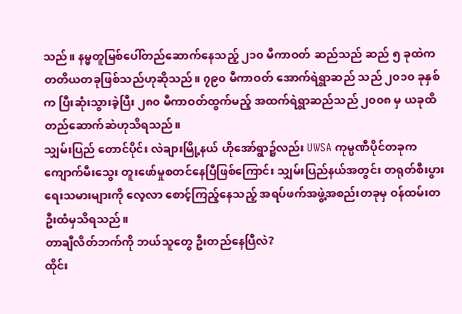သည်။ နမ္မတူမြစ်ပေါ်တည်ဆောက်နေသည့် ၂၁၀ မီကာဝတ် ဆည်သည် ဆည် ၅ ခုထဲက တတိယတခုဖြစ်သည်ဟုဆိုသည်။ ၇၉၀ မီကာဝတ် အောက်ရဲရွာဆည် သည် ၂၀၁၀ ခုနှစ်က ပြီးဆုံးသွားခဲ့ပြီး ၂၈၀ မီကာဝတ်ထွက်မည့် အထက်ရဲရွာဆည်သည် ၂၀၀၈ မှ ယခုထိတည်ဆောက်ဆဲဟုသိရသည်။
သျှမ်းပြည် တောင်ပိုင်း လဲချားမြို့နယ် ဟိုအော်ရွာ၌လည်း UWSA ကုမ္ပဏီပိုင်တခုက ကျောက်မီးသွေး တူးဖော်မှုစတင်နေပြီဖြစ်ကြောင်း သျှမ်းပြည်နယ်အတွင်း တရုတ်စီးပွားရေးသမားများကို လေ့လာ စောင့်ကြည့်နေသည့် အရပ်ဖက်အဖွဲ့အစည်းတခုမှ ဝန်ထမ်းတဦးထံမှသိရသည်။
တာချီလိတ်ဘက်ကို ဘယ်သူတွေ ဦးတည်နေပြီလဲ?
ထိုင်း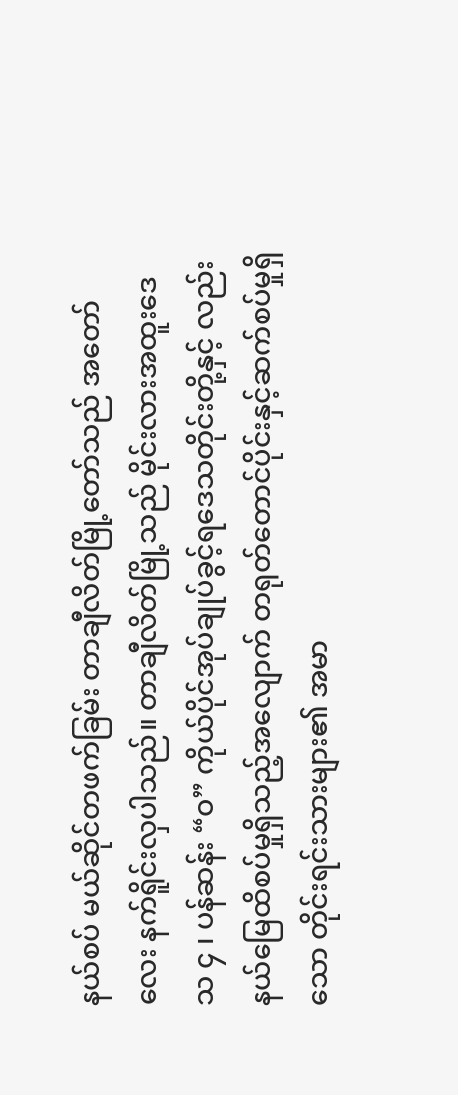နယ်စပ် မယ်ဆိုင်တဖက်ခြမ်း တာချီလိတ်မြို့တော်သည် အတော်လေး နက်ရိူင်းလှပါသည်။ တာချီလိတ်မြို့သည် မိုင်းလားအထူးဒေသ ၄ ၊ ပန်ဆန်း “ဝ” ကိုယ်ပိုင်အုပ်ချုပ်ခွင့်ရဒေသတိုင်းတို့နှင့် လည်း နယ်မြေထိစပ်မှုရှိသည့်အလျောက် တရုတ်တောင်ပိုင်းနှင့်ဆက်စပ်မှုရှိသော တိုင်းရင်းသားများ၏ အမာ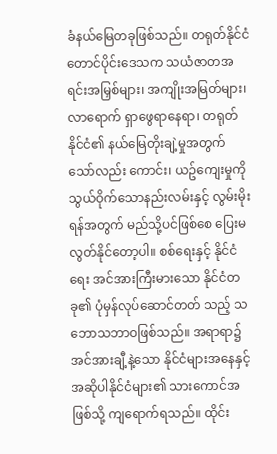ခံနယ်မြေတခုဖြစ်သည်။ တရုတ်နိုင်ငံတောင်ပိုင်းဒေသက သယံဇာတအရင်းအမြှစ်များ၊ အကျိုးအမြတ်များ၊ လာရောက် ရှာဖွေရာနေရာ၊ တရုတ်နိုင်ငံ၏ နယ်မြေတိုးချဲ့မှုအတွက် သော်လည်း ကောင်း၊ ယဥ်ကျေးမှုကို သွယ်ဝိုက်သောနည်းလမ်းနှင့် လွမ်းမိုးရန်အတွက် မည်သို့ပင်ဖြစ်စေ ပြေးမလွတ်နိုင်တော့ပါ။ စစ်ရေးနှင့် နိုင်ငံရေး အင်အားကြီးမားသော နိုင်ငံတခု၏ ပုံမှန်လုပ်ဆောင်တတ် သည့် သဘောသဘာဝဖြစ်သည်။ အရာရာ၌ အင်အားချီ့နဲ့သော နိုင်ငံများအနေနှင့် အဆိုပါနိုင်ငံများ၏ သားကောင်အဖြစ်သို့ ကျရောက်ရသည်။ ထိုင်း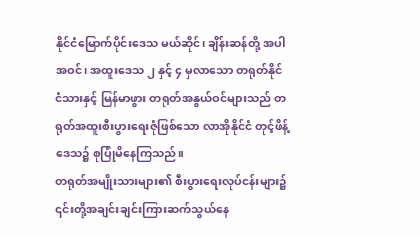နိုင်ငံမြောက်ပိုင်းဒေသ မယ်ဆိုင်၊ ချိန်းဆန်တို့ အပါအဝင်၊ အထူးဒေသ ၂ နှင့် ၄ မှလာသော တရုတ်နိုင်ငံသားနှင့် မြန်မာဖွား တရုတ်အနွယ်ဝင်များသည် တရုတ်အထူးစီးပွားရေးဇုံဖြစ်သော လာအိုနိုင်ငံ တုင့်ဖိန့်ဒေသ၌ စုပြုံမိနေကြသည်။
တရုတ်အမျိုးသားများ၏ စီးပွားရေးလုပ်ငန်းများ၌ ၎င်းတို့အချင်းချင်းကြားဆက်သွယ်နေ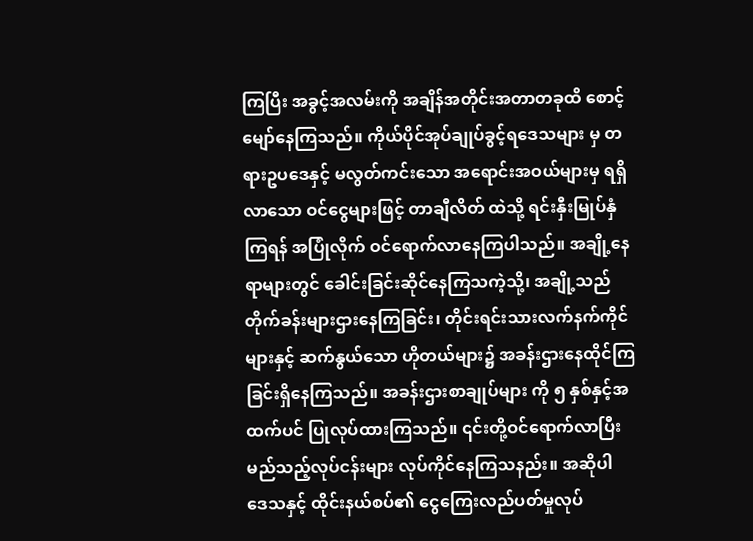ကြပြီး အခွင့်အလမ်းကို အချိန်အတိုင်းအတာတခုထိ စောင့်မျော်နေကြသည်။ ကိုယ်ပိုင်အုပ်ချုပ်ခွင့်ရဒေသများ မှ တရားဥပဒေနှင့် မလွတ်ကင်းသော အရောင်းအဝယ်များမှ ရရှိလာသော ဝင်ငွေများဖြင့် တာချီလိတ် ထဲသို့ ရင်းနှီးမြုပ်နှံကြရန် အပြုံလိုက် ဝင်ရောက်လာနေကြပါသည်။ အချို့နေရာများတွင် ခေါင်းခြင်းဆိုင်နေကြသကဲ့သို့၊ အချို့သည် တိုက်ခန်းများဌားနေကြခြင်း၊ တိုင်းရင်းသားလက်နက်ကိုင် များနှင့် ဆက်နွယ်သော ဟိုတယ်များ၌ အခန်းဌားနေထိုင်ကြခြင်းရှိနေကြသည်။ အခန်းဌားစာချုပ်များ ကို ၅ နှစ်နှင့်အထက်ပင် ပြုလုပ်ထားကြသည်။ ၎င်းတို့ဝင်ရောက်လာပြီး မည်သည့်လုပ်ငန်းများ လုပ်ကိုင်နေကြသနည်း။ အဆိုပါ ဒေသနှင့် ထိုင်းနယ်စပ်၏ ငွေကြေးလည်ပတ်မှုလုပ်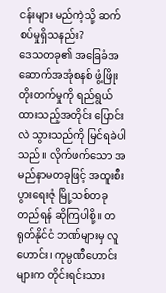ငန်းများ မည်ကဲ့သို့ ဆက်စပ်မှုရှိသနည်း?
ဒေသတခု၏ အခြေခံအဆောက်အအုံစနစ် ဖွံ့ဖြိုးတိုးတက်မှုကို ရည်ရွယ်ထားသည့်အတိုင်း ပြောင်းလဲ သွားသည်ကို မြင်ရခဲပါသည်။ လိုက်ဖက်သော အမည်နာမတခုဖြင့် အထူးစီးပွားရေးဇုံ မြို့သစ်တခု တည်ရန် ဆိုကြပါစို့။ တရုတ်နိုင်ငံ ဘဏ်များမှ လူဟောင်း၊ ကုမ္ပဏီဟောင်းများက တိုင်းရင်းသား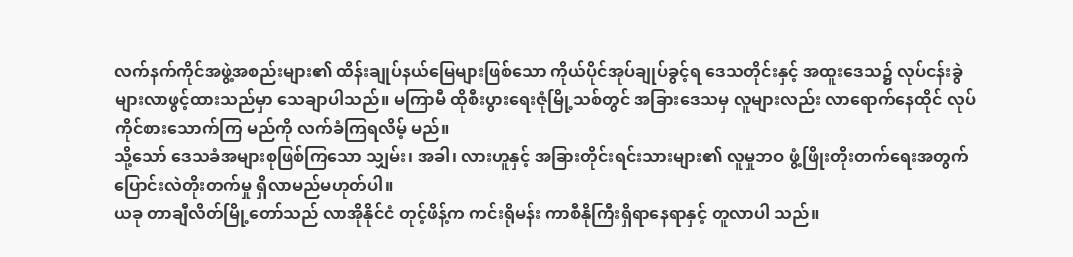လက်နက်ကိုင်အဖွဲ့အစည်းများ၏ ထိန်းချုပ်နယ်မြေများဖြစ်သော ကိုယ်ပိုင်အုပ်ချုပ်ခွင့်ရ ဒေသတိုင်းနှင့် အထူးဒေသ၌ လုပ်ငန်းခွဲများလာဖွင့်ထားသည်မှာ သေချာပါသည်။ မကြာမီ ထိုစီးပွားရေးဇုံမြို့သစ်တွင် အခြားဒေသမှ လူများလည်း လာရောက်နေထိုင် လုပ်ကိုင်စားသောက်ကြ မည်ကို လက်ခံကြရလိမ့် မည်။
သို့သော် ဒေသခံအများစုဖြစ်ကြသော သျှမ်း၊ အခါ၊ လားဟူနှင့် အခြားတိုင်းရင်းသားများ၏ လူမှုဘဝ ဖွံ့ဖြိုးတိုးတက်ရေးအတွက် ပြောင်းလဲတိုးတက်မှု ရှိလာမည်မဟုတ်ပါ။
ယခု တာချီလိတ်မြို့တော်သည် လာအိုနိုင်ငံ တုင့်ဖိန့်က ကင်းရိုမန်း ကာစီနိုကြီးရှိရာနေရာနှင့် တူလာပါ သည်။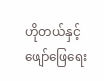ဟိုတယ်နှင့် ဖျော်ဖြေရေး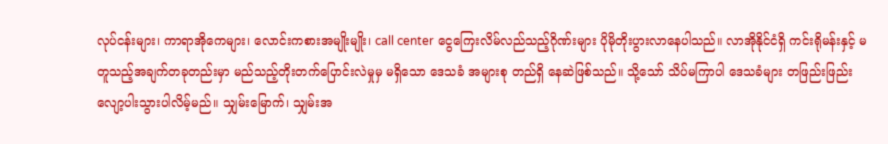လုပ်ငန်းများ၊ ကာရာအိုကေများ၊ လောင်းကစားအမျိုးမျိုး၊ call center ငွေကြေးလိမ်လည်သည့်ဂိုဏ်းများ ပိုမိုတိုးပွားလာနေပါသည်။ လာအိုနိုင်ငံရှိ ကင်းရိုမန်းနှင့် မတူသည့်အချက်တခုတည်းမှာ မည်သည့်တိုးတက်ပြောင်းလဲမှုမှ မရှိသော ဒေသခံ အများစု တည်ရှိ နေဆဲဖြစ်သည်။ သို့သော် သိပ်မကြာပါ ဒေသခံများ တဖြည်းဖြည်းလျော့ပါးသွားပါလိမ့်မည်။ သျှမ်းမြောက်၊ သျှမ်းအ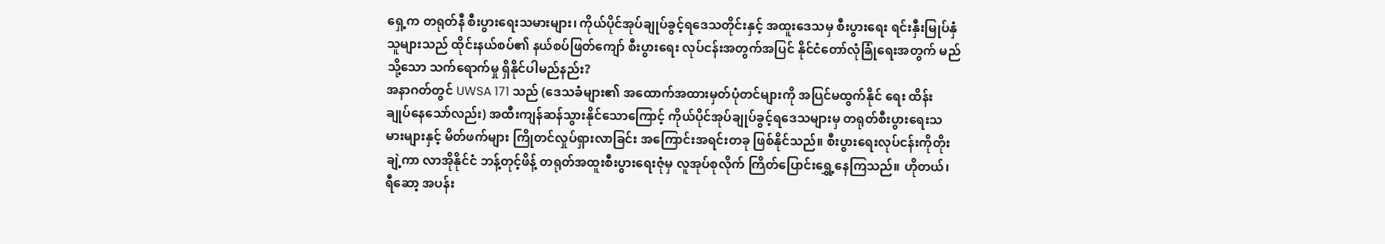ရှေ့က တရုတ်နီ စီးပွားရေးသမားများ၊ ကိုယ်ပိုင်အုပ်ချုပ်ခွင့်ရဒေသတိုင်းနှင့် အထူးဒေသမှ စီးပွားရေး ရင်းနှီးမြုပ်နှံသူများသည် ထိုင်းနယ်စပ်၏ နယ်စပ်ဖြတ်ကျော် စီးပွားရေး လုပ်ငန်းအတွက်အပြင် နိုင်ငံတော်လုံခြုံရေးအတွက် မည်သို့သော သက်ရောက်မှု ရှိနိုင်ပါမည်နည်း?
အနာဂတ်တွင် UWSA 171 သည် (ဒေသခံများ၏ အထောက်အထားမှတ်ပုံတင်များကို အပြင်မထွက်နိုင် ရေး ထိန်းချုပ်နေသော်လည်း) အထီးကျန်ဆန်သွားနိုင်သောကြောင့် ကိုယ်ပိုင်အုပ်ချုပ်ခွင့်ရဒေသများမှ တရုတ်စီးပွားရေးသမားများနှင့် မိတ်ဖက်များ ကြိုတင်လှုပ်ရှားလာခြင်း အကြောင်းအရင်းတခု ဖြစ်နိုင်သည်။ စီးပွားရေးလုပ်ငန်းကိုတိုးချဲ့ကာ လာအိုနိုင်ငံ ဘန့်တုင့်ဖိန့် တရုတ်အထူးစီးပွားရေးဇုံမှ လူအုပ်စုလိုက် ကြိတ်ပြောင်းရွှေ့နေကြသည်။ ဟိုတယ်၊ ရီဆော့ အပန်း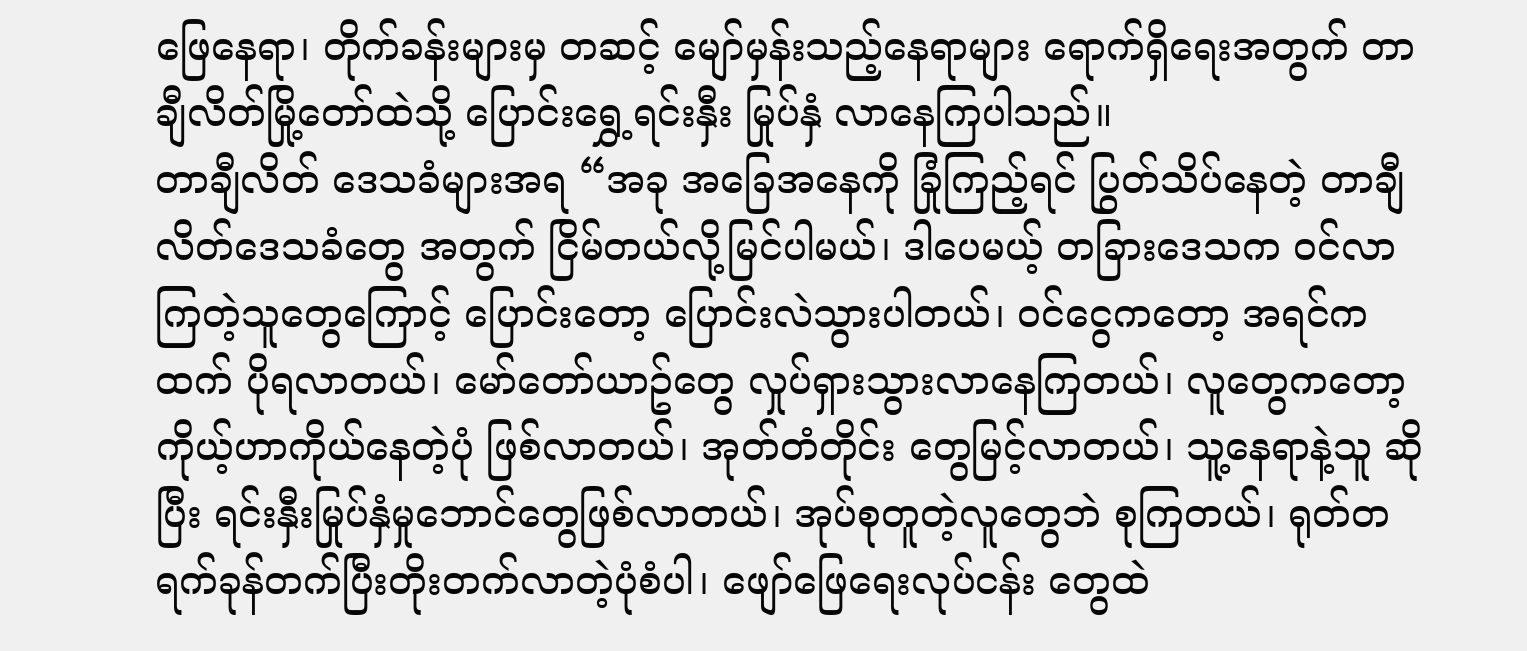ဖြေနေရာ၊ တိုက်ခန်းများမှ တဆင့် မျော်မှန်းသည့်နေရာများ ရောက်ရှိရေးအတွက် တာချီလိတ်မြို့တော်ထဲသို့ ပြောင်းရွှေ့ရင်းနှီး မြုပ်နှံ လာနေကြပါသည်။
တာချီလိတ် ဒေသခံများအရ “အခု အခြေအနေကို ခြုံကြည့်ရင် ပြွတ်သိပ်နေတဲ့ တာချီလိတ်ဒေသခံတွေ အတွက် ငြိမ်တယ်လို့မြင်ပါမယ်၊ ဒါပေမယ့် တခြားဒေသက ဝင်လာကြတဲ့သူတွေကြောင့် ပြောင်းတော့ ပြောင်းလဲသွားပါတယ်၊ ဝင်ငွေကတော့ အရင်ကထက် ပိုရလာတယ်၊ မော်တော်ယာဥ်တွေ လှုပ်ရှားသွားလာနေကြတယ်၊ လူတွေကတော့ ကိုယ့်ဟာကိုယ်နေတဲ့ပုံ ဖြစ်လာတယ်၊ အုတ်တံတိုင်း တွေမြင့်လာတယ်၊ သူ့နေရာနဲ့သူ ဆိုပြီး ရင်းနှီးမြုပ်နှံမှုဘောင်တွေဖြစ်လာတယ်၊ အုပ်စုတူတဲ့လူတွေဘဲ စုကြတယ်၊ ရုတ်တရက်ခုန်တက်ပြီးတိုးတက်လာတဲ့ပုံစံပါ၊ ဖျော်ဖြေရေးလုပ်ငန်း တွေထဲ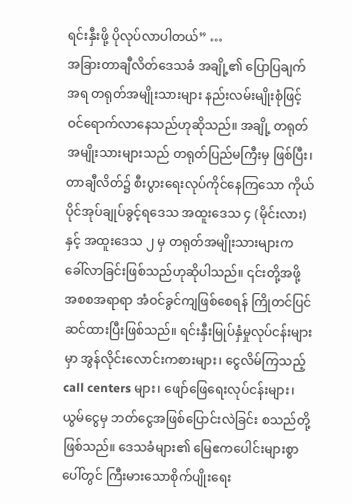ရင်းနှီးဖို့ ပိုလုပ်လာပါတယ်” …
အခြားတာချီလိတ်ဒေသခံ အချို့၏ ပြောပြချက်အရ တရုတ်အမျိုးသားများ နည်းလမ်းမျိုးစုံဖြင့် ဝင်ရောက်လာနေသည်ဟုဆိုသည်။ အချို့ တရုတ်အမျိုးသားများသည် တရုတ်ပြည်မကြီးမှ ဖြစ်ပြီး၊ တာချီလိတ်၌ စီးပွားရေးလုပ်ကိုင်နေကြသော ကိုယ်ပိုင်အုပ်ချုပ်ခွင့်ရဒေသ အထူးဒေသ ၄ (မိုင်းလား) နှင့် အထူးဒေသ ၂ မှ တရုတ်အမျိုးသားများက ခေါ်လာခြင်းဖြစ်သည်ဟုဆိုပါသည်။ ၎င်းတို့အဖို့ အစစအရာရာ အံဝင်ခွင်ကျဖြစ်စေရန် ကြိုတင်ပြင်ဆင်ထားပြီးဖြစ်သည်။ ရင်းနှီးမြုပ်နှံမှုလုပ်ငန်းများမှာ အွန်လိုင်းလောင်းကစားများ၊ ငွေလိမ်ကြသည့် call centers များ၊ ဖျော်ဖြေရေးလုပ်ငန်းများ၊ ယွမ်ငွေမှ ဘတ်ငွေအဖြစ်ပြောင်းလဲခြင်း စသည်တို့ဖြစ်သည်။ ဒေသခံများ၏ မြေဧကပေါင်းများစွာပေါ်တွင် ကြီးမားသောစိုက်ပျိုးရေး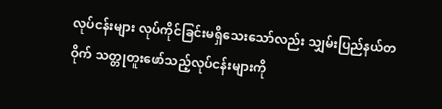လုပ်ငန်းများ လုပ်ကိုင်ခြင်းမရှိသေးသော်လည်း သျှမ်းပြည်နယ်တဝိုက် သတ္တုတူးဖော်သည့်လုပ်ငန်းများကို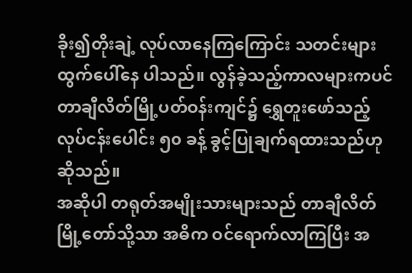ခိုး၍တိုးချဲ့ လုပ်လာနေကြကြောင်း သတင်းများထွက်ပေါ်နေ ပါသည်။ လွန်ခဲ့သည့်ကာလများကပင် တာချီလိတ်မြို့ပတ်ဝန်းကျင်၌ ရွှေတူးဖော်သည့် လုပ်ငန်းပေါင်း ၅၀ ခန့် ခွင့်ပြုချက်ရထားသည်ဟု ဆိုသည်။
အဆိုပါ တရုတ်အမျိုးသားများသည် တာချီလိတ်မြို့တော်သို့သာ အဓိက ဝင်ရောက်လာကြပြီး အ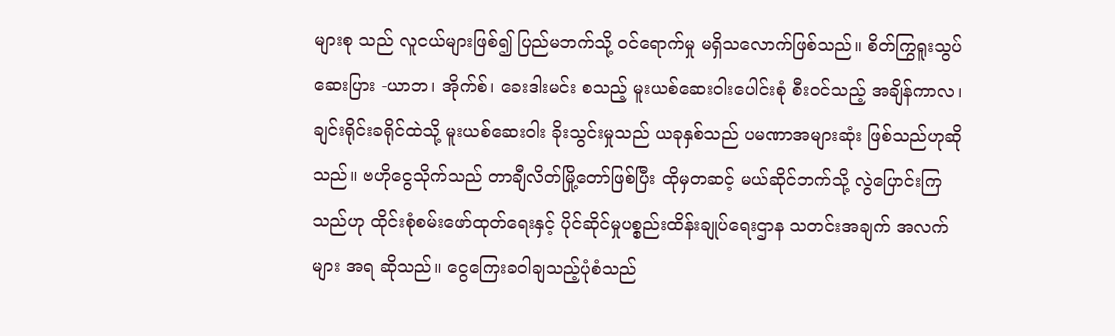များစု သည် လူငယ်များဖြစ်၍ ပြည်မဘက်သို့ ဝင်ရောက်မှု မရှိသလောက်ဖြစ်သည်။ စိတ်ကြွရူးသွပ်ဆေးပြား -ယာဘ၊ အိုက်စ်၊ ခေးဒါးမင်း စသည့် မူးယစ်ဆေးဝါးပေါင်းစုံ စီးဝင်သည့် အချိန်ကာလ၊ ချင်းရိုင်းခရိုင်ထဲသို့ မူးယစ်ဆေးဝါး ခိုးသွင်းမှုသည် ယခုနှစ်သည် ပမဏာအများဆုံး ဖြစ်သည်ဟုဆို သည်။ ဗဟိုငွေသိုက်သည် တာချီလိတ်မြို့တော်ဖြစ်ပြီး ထိုမှတဆင့် မယ်ဆိုင်ဘက်သို့ လွဲပြောင်းကြ သည်ဟု ထိုင်းစုံစမ်းဖော်ထုတ်ရေးနှင့် ပိုင်ဆိုင်မှုပစ္စည်းထိန်းချုပ်ရေးဌာန သတင်းအချက် အလက်များ အရ ဆိုသည်။ ငွေကြေးခဝါချသည့်ပုံစံသည်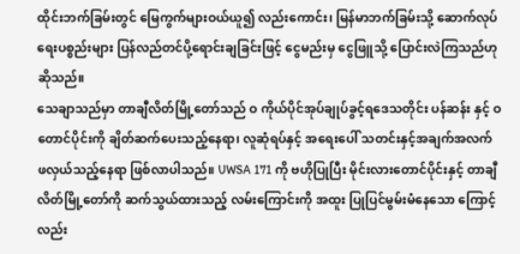ထိုင်းဘက်ခြမ်းတွင် မြေကွက်များဝယ်ယူ၍ လည်းကောင်း၊ မြန်မာဘက်ခြမ်းသို့ ဆောက်လုပ်ရေးပစ္စည်းများ ပြန်လည်တင်ပို့ရောင်းချခြင်းဖြင့် ငွေမည်းမှ ငွေဖြူသို့ ပြောင်းလဲကြသည်ဟုဆိုသည်။
သေချာသည်မှာ တာချီလိတ်မြို့တော်သည် ဝ ကိုယ်ပိုင်အုပ်ချုပ်ခွင့်ရဒေသတိုင်း ပန်ဆန်း နှင့် ဝ တောင်ပိုင်းကို ချိတ်ဆက်ပေးသည့်နေရာ၊ လူဆုံရပ်နှင့် အရေးပေါ် သတင်းနှင့်အချက်အလက် ဖလှယ်သည့်နေရာ ဖြစ်လာပါသည်။ UWSA 171 ကို ဗဟိုပြုပြီး မိုင်းလားတောင်ပိုင်းနှင့် တာချီလိတ်မြို့တော်ကို ဆက်သွယ်ထားသည့် လမ်းကြောင်းကို အထူး ပြုပြင်မွမ်းမံနေသော ကြောင့်လည်း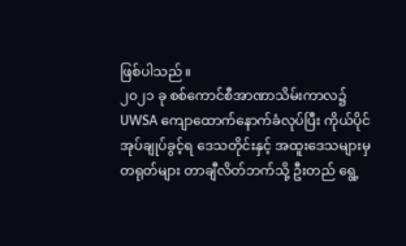ဖြစ်ပါသည်။
၂၀၂၁ ခု စစ်ကောင်စီအာဏာသိမ်းကာလ၌ UWSA ကျောထောက်နောက်ခံလုပ်ပြီး ကိုယ်ပိုင်အုပ်ချုပ်ခွင့်ရ ဒေသတိုင်းနှင့် အထူးဒေသများမှ တရုတ်များ တာချီလိတ်ဘက်သို့ ဦးတည် ရွေ့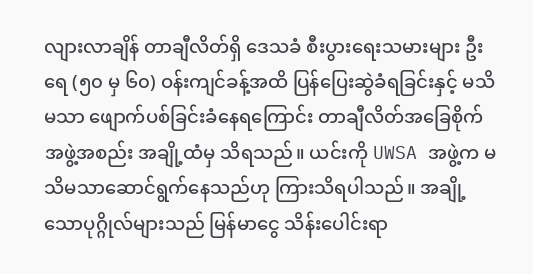လျားလာချိန် တာချီလိတ်ရှိ ဒေသခံ စီးပွားရေးသမားများ ဦးရေ (၅၀ မှ ၆၀) ဝန်းကျင်ခန့်အထိ ပြန်ပြေးဆွဲခံရခြင်းနှင့် မသိမသာ ဖျောက်ပစ်ခြင်းခံနေရကြောင်း တာချီလိတ်အခြေစိုက် အဖွဲ့အစည်း အချို့ထံမှ သိရသည်။ ယင်းကို UWSA အဖွဲ့က မသိမသာဆောင်ရွက်နေသည်ဟု ကြားသိရပါသည်။ အချို့သောပုဂ္ဂိုလ်များသည် မြန်မာငွေ သိန်းပေါင်းရာ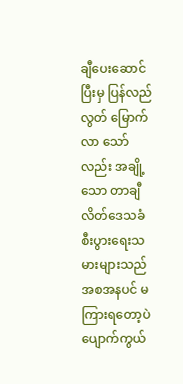ချီပေးဆောင်ပြီးမှ ပြန်လည်လွတ် မြောက်လာ သော်လည်း အချို့သော တာချီလိတ်ဒေသခံ စီးပွားရေးသမားများသည် အစအနပင် မကြားရတော့ပဲ ပျောက်ကွယ်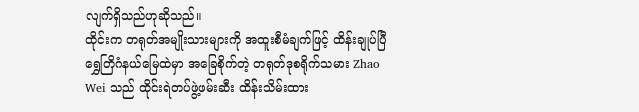လျက်ရှိသည်ဟုဆိုသည်။
ထိုင်းက တရုတ်အမျိုးသားများကို အထူးစီမံချက်ဖြင့် ထိန်းချုပ်ပြီ
ရွှေတြိဂံနယ်မြေထဲမှာ အခြေစိုက်တဲ့ တရုတ်ဒုစရိုက်သမား Zhao Wei သည် ထိုင်းရဲတပ်ဖွဲ့ဖမ်းဆီး ထိန်းသိမ်းထား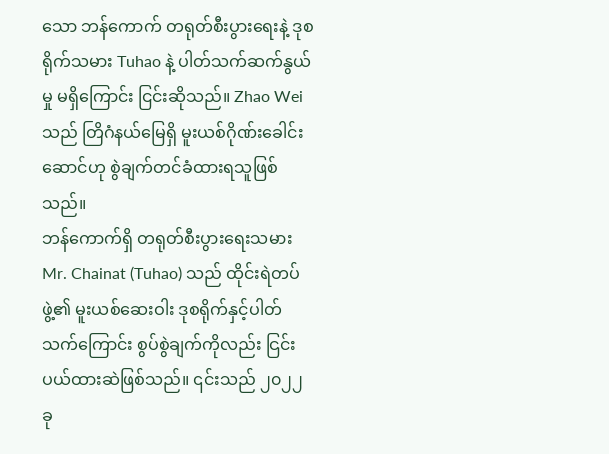သော ဘန်ကောက် တရုတ်စီးပွားရေးနဲ့ ဒုစရိုက်သမား Tuhao နဲ့ ပါတ်သက်ဆက်နွယ်မှု မရှိကြောင်း ငြင်းဆိုသည်။ Zhao Wei သည် တြိဂံနယ်မြေရှိ မူးယစ်ဂိုဏ်းခေါင်းဆောင်ဟု စွဲချက်တင်ခံထားရသူဖြစ်သည်။
ဘန်ကောက်ရှိ တရုတ်စီးပွားရေးသမား Mr. Chainat (Tuhao) သည် ထိုင်းရဲတပ်ဖွဲ့၏ မူးယစ်ဆေးဝါး ဒုစရိုက်နှင့်ပါတ်သက်ကြောင်း စွပ်စွဲချက်ကိုလည်း ငြင်းပယ်ထားဆဲဖြစ်သည်။ ၎င်းသည် ၂၀၂၂ ခု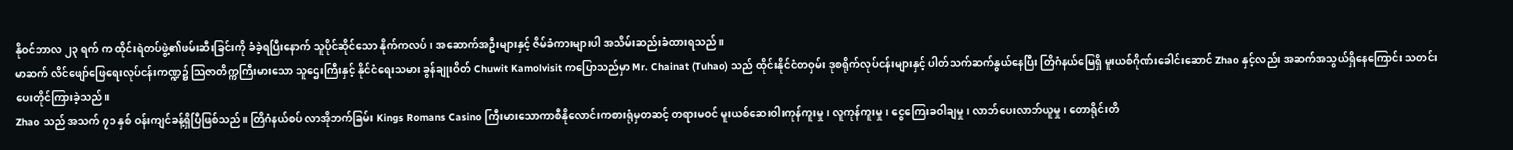နိုဝင်ဘာလ ၂၃ ရက် က ထိုင်းရဲတပ်ဖွဲ့၏ဖမ်းဆီးခြင်းကို ခံခဲ့ရပြီးနောက် သူပိုင်ဆိုင်သော နိုက်ကလပ်၊ အဆောက်အဦးများနှင့် ဇိမ်ခံကားများပါ အသိမ်းဆည်းခံထားရသည်။
မာဆက် လိင်ဖျော်ဖြေရေးလုပ်ငန်းကဏ္ဍ၌ သြဇာတိက္ကကြီးမားသော သူဌေးကြီးနှင့် နိုင်ငံရေးသမား ခွန်ချုးဝိတ် Chuwit Kamolvisit ကပြောသည်မှာ Mr. Chainat (Tuhao) သည် ထိုင်းနိုင်ငံတဝှမ်း ဒုစရိုက်လုပ်ငန်းများနှင့် ပါတ်သက်ဆက်နွယ်နေပြီး တြိဂံနယ်မြေရှိ မူးယစ်ဂိုဏ်းခေါင်းဆောင် Zhao နှင့်လည်း အဆက်အသွယ်ရှိနေကြောင်း သတင်းပေးတိုင်ကြားခဲ့သည်။
Zhao သည် အသက် ၇၁ နှစ် ဝန်းကျင်ခန့်ရှိပြီဖြစ်သည်။ တြိဂံနယ်စပ် လာအိုဘက်ခြမ်း Kings Romans Casino ကြီးမားသောကာစီနိုလောင်းကစားရုံမှတဆင့် တရားမဝင် မူးယစ်ဆေးဝါးကုန်ကူးမှု၊ လူကုန်ကူးမှု၊ ငွေကြေးခဝါချမှု၊ လာဘ်ပေးလာဘ်ယူမှု၊ တောရိုင်းတိ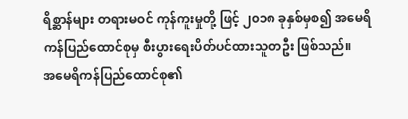ရိစ္ဆာန်များ တရားမဝင် ကုန်ကူးမှုတို့ ဖြင့် ၂၀၁၈ ခုနှစ်မှစ၍ အမေရိကန်ပြည်ထောင်စုမှ စီးပွားရေးပိတ်ပင်ထားသူတဦး ဖြစ်သည်။
အမေရိကန်ပြည်ထောင်စု၏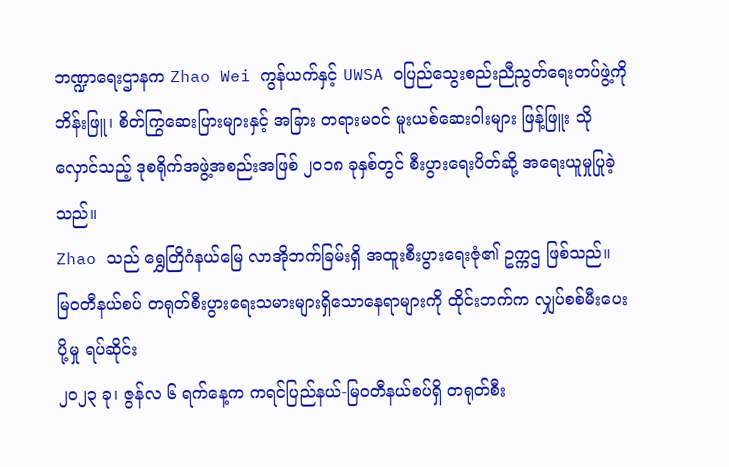ဘဏ္ဍာရေးဌာနက Zhao Wei ကွန်ယက်နှင့် UWSA ဝပြည်သွေးစည်းညီညွတ်ရေးတပ်ဖွဲ့ကို ဘိန်းဖြူ၊ စိတ်ကြွဆေးပြားများနှင့် အခြား တရားမဝင် မူးယစ်ဆေးဝါးများ ဖြန့်ဖြူး သိုလှောင်သည့် ဒုစရိုက်အဖွဲ့အစည်းအဖြစ် ၂၀၁၈ ခုနှစ်တွင် စီးပွားရေးပိတ်ဆို့ အရေးယူမှုပြုခဲ့သည်။
Zhao သည် ရွှေတြိဂံနယ်မြေ လာအိုဘက်ခြမ်းရှိ အထူးစီးပွားရေးဇုံ၏ ဥက္ကဌ ဖြစ်သည်။
မြဝတီနယ်စပ် တရုတ်စီးပွားရေးသမားများရှိသောနေရာများကို ထိုင်းဘက်က လျှပ်စစ်မီးပေးပို့မှု ရပ်ဆိုင်း
၂၀၂၃ ခု၊ ဇွန်လ ၆ ရက်နေ့က ကရင်ပြည်နယ်-မြဝတီနယ်စပ်ရှိ တရုတ်စီး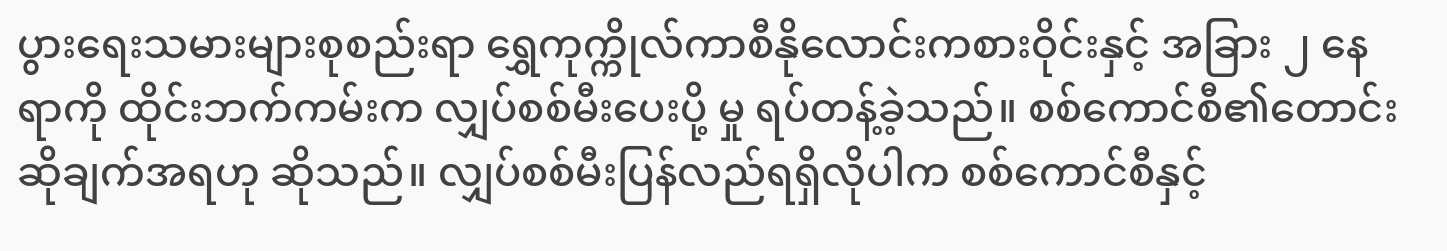ပွားရေးသမားများစုစည်းရာ ရွှေကုက္ကိုလ်ကာစီနိုလောင်းကစားဝိုင်းနှင့် အခြား ၂ နေရာကို ထိုင်းဘက်ကမ်းက လျှပ်စစ်မီးပေးပို့ မှု ရပ်တန့်ခဲ့သည်။ စစ်ကောင်စီ၏တောင်းဆိုချက်အရဟု ဆိုသည်။ လျှပ်စစ်မီးပြန်လည်ရရှိလိုပါက စစ်ကောင်စီနှင့်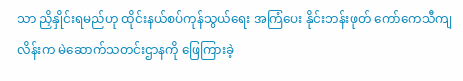သာ ညှိနှိုင်းရမည်ဟု ထိုင်းနယ်စပ်ကုန်သွယ်ရေး အကြံပေး နိုင်းဘန်းဖုတ် ကော်ကေသီကျလိန်းက မဲဆောက်သတင်းဌာနကို ဖြေကြားခဲ့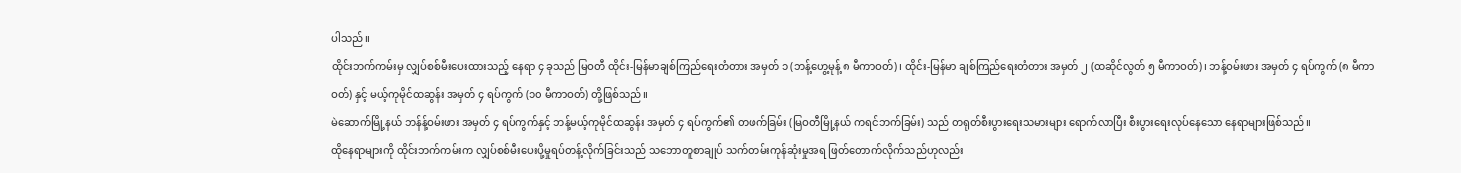ပါသည်။
ထိုင်းဘက်ကမ်းမှ လျှပ်စစ်မီးပေးထားသည့် နေရာ ၄ ခုသည် မြဝတီ ထိုင်း-မြန်မာချစ်ကြည်ရေးတံတား အမှတ် ၁ (ဘန့်ဟွေ့မုန့် ၈ မီကာဝတ်)၊ ထိုင်း-မြန်မာ ချစ်ကြည်ရေးတံတား အမှတ် ၂ (ထဆိုင်လွတ် ၅ မီကာဝတ်)၊ ဘန့်ဝမ်းဖား အမှတ် ၄ ရပ်ကွက် (၈ မီကာဝတ်) နှင့် မယ့်ကုမိုင်ထဆွန်း အမှတ် ၄ ရပ်ကွက် (၁၀ မီကာဝတ်) တို့ဖြစ်သည်။
မဲဆောက်မြို့နယ် ဘန်န့်ဝမ်းဖား အမှတ် ၄ ရပ်ကွက်နှင့် ဘန့်မယ့်ကုမိုင်ထဆွန်း အမှတ် ၄ ရပ်ကွက်၏ တဖက်ခြမ်း (မြဝတီမြို့နယ် ကရင်ဘက်ခြမ်း) သည် တရုတ်စီးပွားရေးသမားများ ရောက်လာပြီး စီးပွားရေးလုပ်နေသော နေရာများဖြစ်သည်။
ထိုနေရာများကို ထိုင်းဘက်ကမ်းက လျှပ်စစ်မီးပေးပို့မှုရပ်တန့်လိုက်ခြင်းသည် သဘောတူစာချုပ် သက်တမ်းကုန်ဆုံးမှုအရ ဖြတ်တောက်လိုက်သည်ဟုလည်း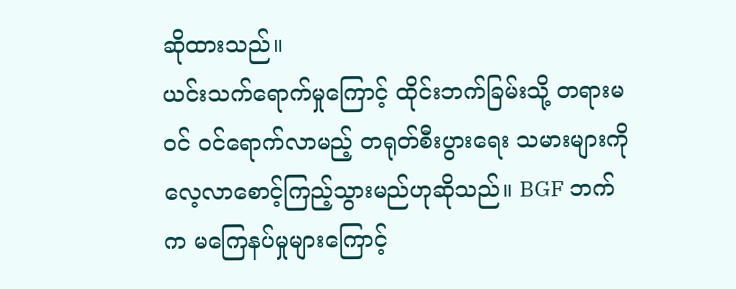ဆိုထားသည်။
ယင်းသက်ရောက်မှုကြောင့် ထိုင်းဘက်ခြမ်းသို့ တရားမဝင် ဝင်ရောက်လာမည့် တရုတ်စီးပွားရေး သမားများကို လေ့လာစောင့်ကြည့်သွားမည်ဟုဆိုသည်။ BGF ဘက်က မကြေနပ်မှုများကြောင့်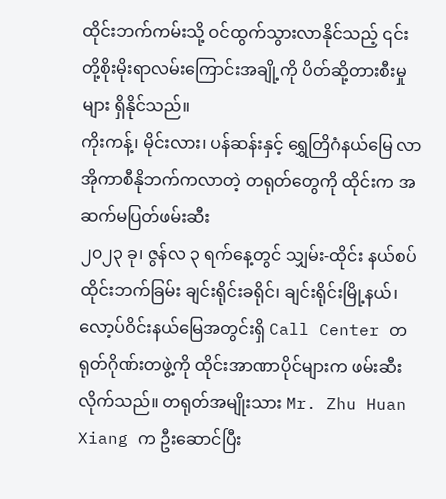ထိုင်းဘက်ကမ်းသို့ ဝင်ထွက်သွားလာနိုင်သည့် ၎င်းတို့စိုးမိုးရာလမ်းကြောင်းအချို့ကို ပိတ်ဆို့တားစီးမှု များ ရှိနိုင်သည်။
ကိုးကန့်၊ မိုင်းလား၊ ပန်ဆန်းနှင့် ရွှေတြိဂံနယ်မြေ လာအိုကာစီနိုဘက်ကလာတဲ့ တရုတ်တွေကို ထိုင်းက အဆက်မပြတ်ဖမ်းဆီး
၂၀၂၃ ခု၊ ဇွန်လ ၃ ရက်နေ့တွင် သျှမ်း-ထိုင်း နယ်စပ် ထိုင်းဘက်ခြမ်း ချင်းရိုင်းခရိုင်၊ ချင်းရိုင်းမြို့နယ်၊ လော့ပ်ဝိင်းနယ်မြေအတွင်းရှိ Call Center တရုတ်ဂိုဏ်းတဖွဲ့ကို ထိုင်းအာဏာပိုင်များက ဖမ်းဆီးလိုက်သည်။ တရုတ်အမျိုးသား Mr. Zhu Huan Xiang က ဦးဆောင်ပြီး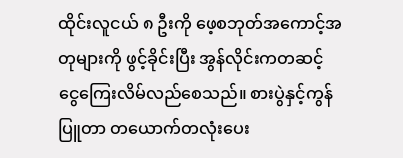ထိုင်းလူငယ် ၈ ဦးကို ဖေ့စဘုတ်အကောင့်အတုများကို ဖွင့်ခိုင်းပြီး အွန်လိုင်းကတဆင့် ငွေကြေးလိမ်လည်စေသည်။ စားပွဲနှင့်ကွန်ပြူတာ တယောက်တလုံးပေး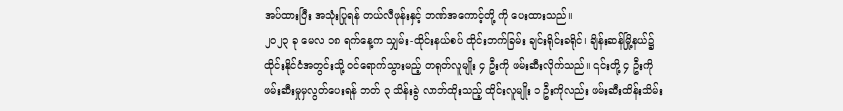အပ်ထားပြီး အသုံးပြုရန် တယ်လီဖုန်းနှင့် ဘဏ်အကောင့်တို့ ကို ပေးထားသည်။
၂၀၂၃ ခု မေလ ၁၈ ရက်နေ့က သျှမ်း-ထိုင်းနယ်စပ် ထိုင်းဘက်ခြမ်း ချင်းရိုင်းခရိုင်၊ ချိန်းဆန်မြို့နယ်၌ ထိုင်းနိုင်ငံအတွင်းသို့ ဝင်ရောက်သွားမည့် တရုတ်လူမျိုး ၄ ဦးကို ဖမ်းဆီးလိုက်သည်။ ၎င်းတို့ ၄ ဦးကို ဖမ်းဆီးမှုမှလွတ်ပေးရန် ဘတ် ၃ သိန်းခွဲ လာဘ်ထိုးသည့် ထိုင်းလူမျိုး ၁ ဦးကိုလည်း ဖမ်းဆီးထိန်းသိမ်း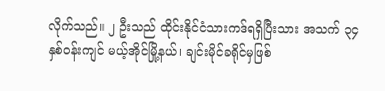လိုက်သည်။ ၂ ဦးသည် ထိုင်းနိုင်ငံသားကဒ်ရရှိပြီးသား အသက် ၃၄ နှစ်ဝန်းကျင် မယ့်အိုင်မြို့နယ်၊ ချင်းမိုင်ခရိုင်မှဖြစ်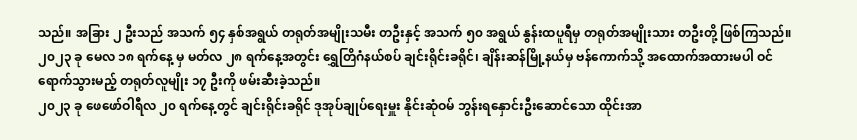သည်။ အခြား ၂ ဦးသည် အသက် ၅၄ နှစ်အရွယ် တရုတ်အမျိုးသမီး တဦးနှင့် အသက် ၅၀ အရွယ် နွန်းထပူရီမှ တရုတ်အမျိုးသား တဦးတို့ ဖြစ်ကြသည်။
၂၀၂၃ ခု မေလ ၁၈ ရက်နေ့ မှ မတ်လ ၂၈ ရက်နေ့အတွင်း ရွှေတြိဂံနယ်စပ် ချင်းရိုင်းခရိုင်၊ ချိန်းဆန်မြို့နယ်မှ ဗန်ကောက်သို့ အထောက်အထားမပါ ဝင်ရောက်သွားမည့် တရုတ်လူမျိုး ၁၇ ဦးကို ဖမ်းဆီးခဲ့သည်။
၂၀၂၃ ခု ဖေဖော်ဝါရီလ ၂၀ ရက်နေ့တွင် ချင်းရိုင်းခရိုင် ဒုအုပ်ချုပ်ရေးမှူး နိုင်းဆုံဝမ် ဘွန်းရနှောင်းဦးဆောင်သော ထိုင်းအာ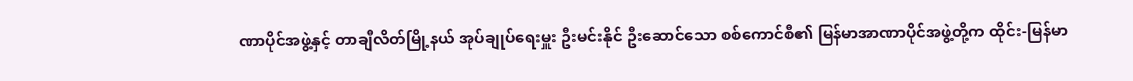ဏာပိုင်အဖွဲ့နှင့် တာချီလိတ်မြို့နယ် အုပ်ချုပ်ရေးမှူး ဦးမင်းနိုင် ဦးဆောင်သော စစ်ကောင်စီ၏ မြန်မာအာဏာပိုင်အဖွဲ့တို့က ထိုင်း-မြန်မာ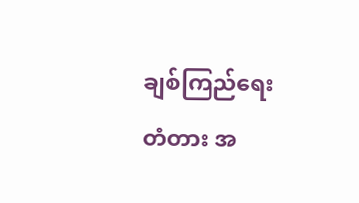ချစ်ကြည်ရေးတံတား အ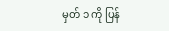မှတ် ၁ ကို ပြန်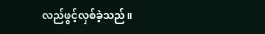လည်ဖွင့်လှစ်ခဲ့သည်။